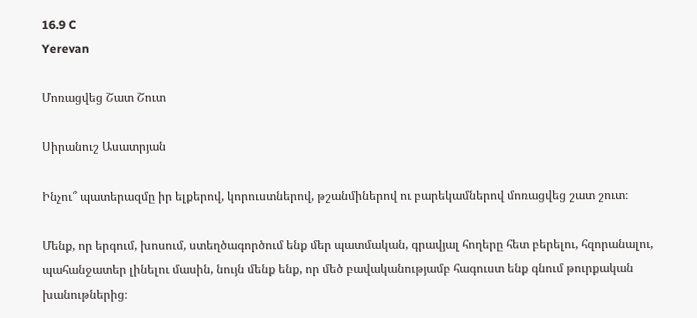16.9 C
Yerevan

Մոռացվեց Շատ Շուտ

Սիրանուշ Ասատրյան

Ինչու՞ պատերազմը իր ելքերով, կորուստներով, թշանմիներով ու բարեկամներով մոռացվեց շատ շուտ։

Մենք, որ երգում, խոսում, ստեղծագործում ենք մեր պատմական, գրավյալ հողերը հետ բերելու, հզորանալու, պահանջատեր լինելու մասին, նույն մենք ենք, որ մեծ բավականությամբ հագուստ ենք գնում թուրքական խանութներից։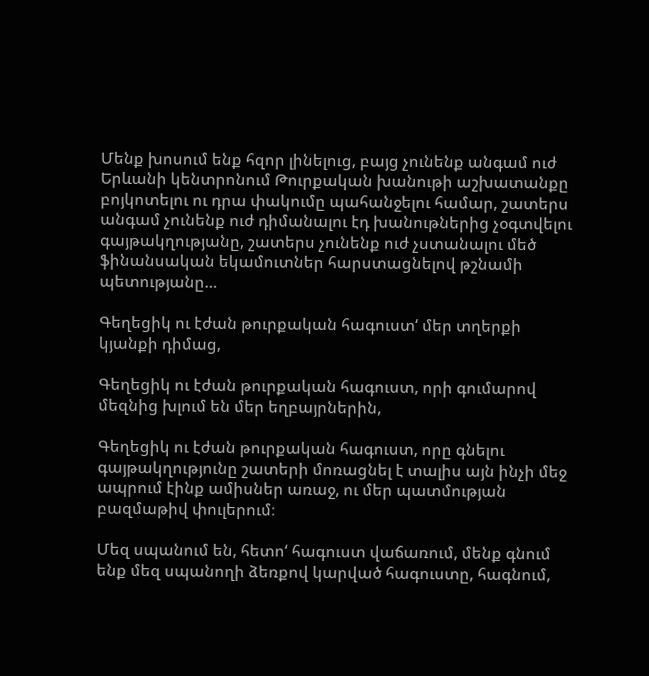Մենք խոսում ենք հզոր լինելուց, բայց չունենք անգամ ուժ Երևանի կենտրոնում Թուրքական խանութի աշխատանքը բոյկոտելու ու դրա փակումը պահանջելու համար, շատերս անգամ չունենք ուժ դիմանալու էդ խանութներից չօգտվելու գայթակղությանը, շատերս չունենք ուժ չստանալու մեծ ֆինանսական եկամուտներ հարստացնելով թշնամի պետությանը…

Գեղեցիկ ու էժան թուրքական հագուստ‘ մեր տղերքի կյանքի դիմաց,

Գեղեցիկ ու էժան թուրքական հագուստ, որի գումարով մեզնից խլում են մեր եղբայրներին,

Գեղեցիկ ու էժան թուրքական հագուստ, որը գնելու գայթակղությունը շատերի մոռացնել է տալիս այն ինչի մեջ ապրում էինք ամիսներ առաջ, ու մեր պատմության բազմաթիվ փուլերում։

Մեզ սպանում են, հետո‘ հագուստ վաճառում, մենք գնում ենք մեզ սպանողի ձեռքով կարված հագուստը, հագնում,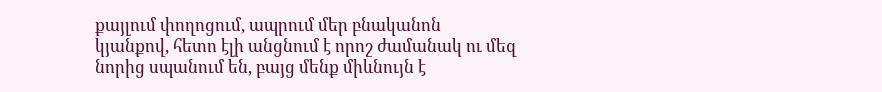քայլում փողոցում, ապրում մեր բնականոն կյանքով, հետո էլի անցնում է որոշ ժամանակ ու մեզ նորից սպանում են, բայց մենք միևնույն է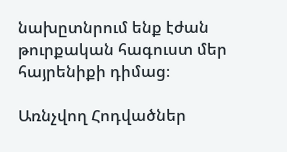նախըտնրում ենք էժան թուրքական հագուստ մեր հայրենիքի դիմաց։

Առնչվող Հոդվածներ